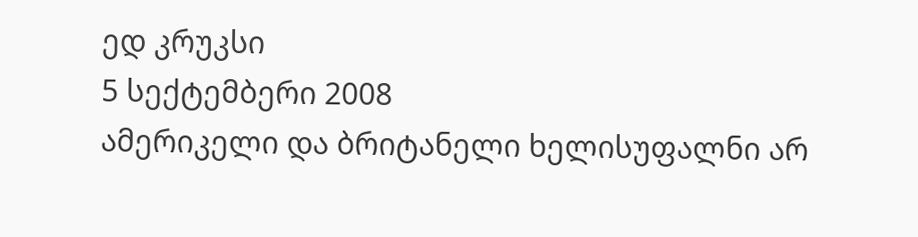ედ კრუკსი
5 სექტემბერი 2008
ამერიკელი და ბრიტანელი ხელისუფალნი არ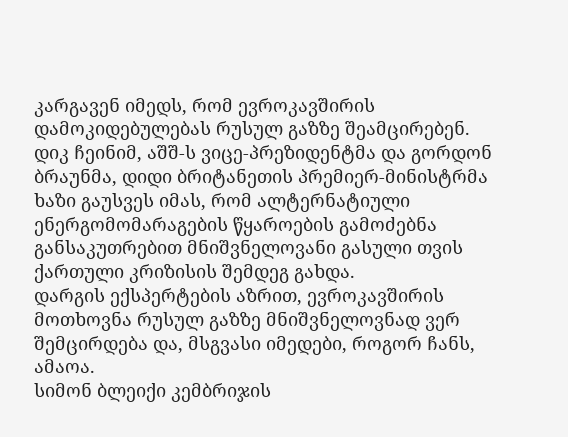კარგავენ იმედს, რომ ევროკავშირის დამოკიდებულებას რუსულ გაზზე შეამცირებენ.
დიკ ჩეინიმ, აშშ-ს ვიცე-პრეზიდენტმა და გორდონ ბრაუნმა, დიდი ბრიტანეთის პრემიერ-მინისტრმა ხაზი გაუსვეს იმას, რომ ალტერნატიული ენერგომომარაგების წყაროების გამოძებნა განსაკუთრებით მნიშვნელოვანი გასული თვის ქართული კრიზისის შემდეგ გახდა.
დარგის ექსპერტების აზრით, ევროკავშირის მოთხოვნა რუსულ გაზზე მნიშვნელოვნად ვერ შემცირდება და, მსგვასი იმედები, როგორ ჩანს, ამაოა.
სიმონ ბლეიქი კემბრიჯის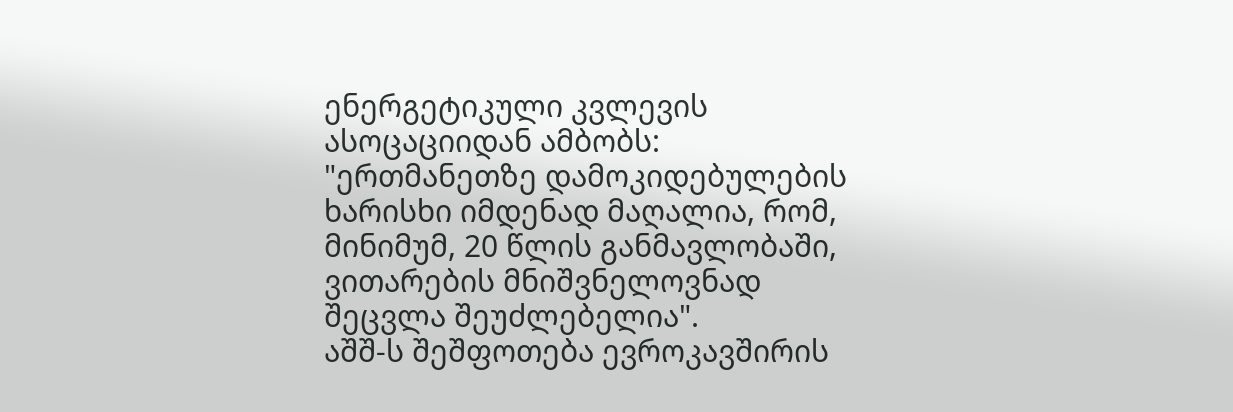ენერგეტიკული კვლევის ასოცაციიდან ამბობს: "ერთმანეთზე დამოკიდებულების ხარისხი იმდენად მაღალია, რომ, მინიმუმ, 20 წლის განმავლობაში, ვითარების მნიშვნელოვნად შეცვლა შეუძლებელია".
აშშ-ს შეშფოთება ევროკავშირის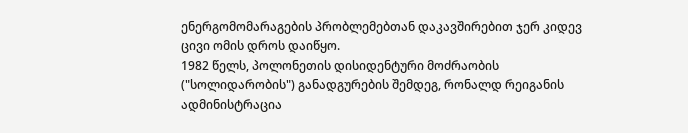ენერგომომარაგების პრობლემებთან დაკავშირებით ჯერ კიდევ ცივი ომის დროს დაიწყო.
1982 წელს, პოლონეთის დისიდენტური მოძრაობის ("სოლიდარობის") განადგურების შემდეგ, რონალდ რეიგანის ადმინისტრაცია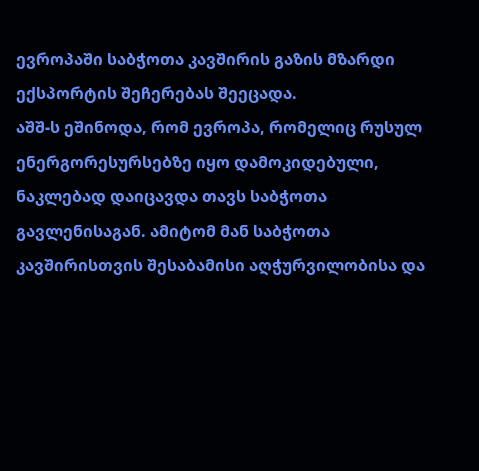ევროპაში საბჭოთა კავშირის გაზის მზარდი ექსპორტის შეჩერებას შეეცადა.
აშშ-ს ეშინოდა, რომ ევროპა, რომელიც რუსულ ენერგორესურსებზე იყო დამოკიდებული, ნაკლებად დაიცავდა თავს საბჭოთა გავლენისაგან. ამიტომ მან საბჭოთა კავშირისთვის შესაბამისი აღჭურვილობისა და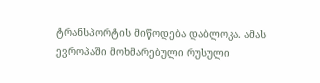ტრანსპორტის მიწოდება დაბლოკა. ამას ევროპაში მოხმარებული რუსული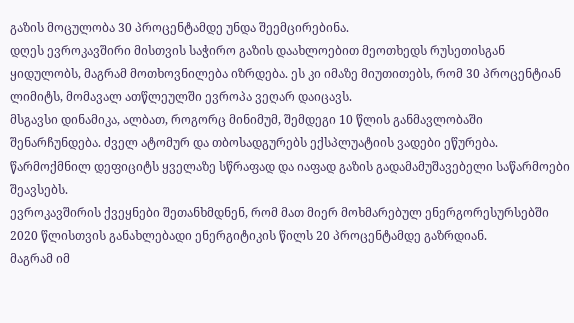გაზის მოცულობა 30 პროცენტამდე უნდა შეემცირებინა.
დღეს ევროკავშირი მისთვის საჭირო გაზის დაახლოებით მეოთხედს რუსეთისგან ყიდულობს, მაგრამ მოთხოვნილება იზრდება. ეს კი იმაზე მიუთითებს, რომ 30 პროცენტიან ლიმიტს, მომავალ ათწლეულში ევროპა ვეღარ დაიცავს.
მსგავსი დინამიკა, ალბათ, როგორც მინიმუმ, შემდეგი 10 წლის განმავლობაში შენარჩუნდება. ძველ ატომურ და თბოსადგურებს ექსპლუატიის ვადები ეწურება. წარმოქმნილ დეფიციტს ყველაზე სწრაფად და იაფად გაზის გადამამუშავებელი საწარმოები შეავსებს.
ევროკავშირის ქვეყნები შეთანხმდნენ, რომ მათ მიერ მოხმარებულ ენერგორესურსებში 2020 წლისთვის განახლებადი ენერგიტიკის წილს 20 პროცენტამდე გაზრდიან.
მაგრამ იმ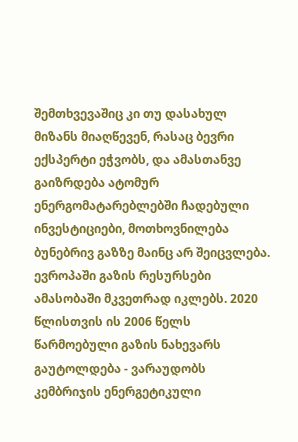შემთხვევაშიც კი თუ დასახულ მიზანს მიაღწევენ, რასაც ბევრი ექსპერტი ეჭვობს, და ამასთანვე გაიზრდება ატომურ ენერგომატარებლებში ჩადებული ინვესტიციები, მოთხოვნილება ბუნებრივ გაზზე მაინც არ შეიცვლება.
ევროპაში გაზის რესურსები ამასობაში მკვეთრად იკლებს. 2020 წლისთვის ის 2006 წელს წარმოებული გაზის ნახევარს გაუტოლდება - ვარაუდობს კემბრიჯის ენერგეტიკული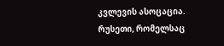კვლევის ასოცაცია.
რუსეთი, რომელსაც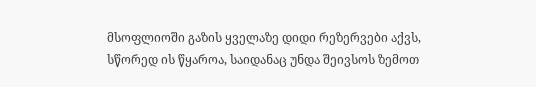მსოფლიოში გაზის ყველაზე დიდი რეზერვები აქვს, სწორედ ის წყაროა, საიდანაც უნდა შეივსოს ზემოთ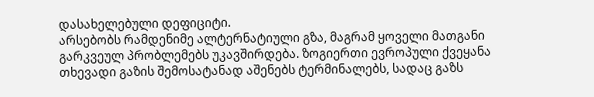დასახელებული დეფიციტი.
არსებობს რამდენიმე ალტერნატიული გზა, მაგრამ ყოველი მათგანი გარკვეულ პრობლემებს უკავშირდება. ზოგიერთი ევროპული ქვეყანა თხევადი გაზის შემოსატანად აშენებს ტერმინალებს, სადაც გაზს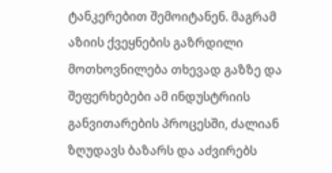ტანკერებით შემოიტანენ. მაგრამ აზიის ქვეყნების გაზრდილი მოთხოვნილება თხევად გაზზე და შეფერხებები ამ ინდუსტრიის განვითარების პროცესში, ძალიან ზღუდავს ბაზარს და აძვირებს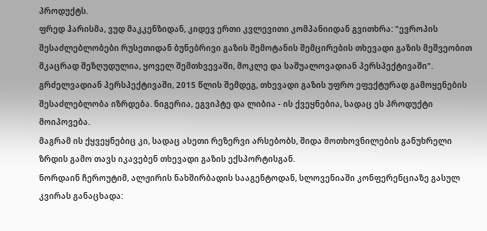პროდუქტს.
ფრედ ჰარისმა, ვუდ მაკკენზიდან, კიდევ ერთი კვლევითი კომპანიიდან გვითხრა: "ევროპის შესაძლებლობები რუსეთიდან ბუნებრივი გაზის შემოტანის შემცირების თხევადი გაზის მეშვეობით მკაცრად შეზღუდულია, ყოველ შემთხვევაში, მოკლე და საშუალოვადიან პერსპექტივაში".
გრძელვადიან პერსპექტივაში, 2015 წლის შემდეგ, თხევადი გაზის უფრო ეფექტურად გამოყენების შესაძლებლობა იზრდება. ნიგერია, ეგვიპტე და ლიბია - ის ქვეყნებია, სადაც ეს პროდუქტი მოიპოვება.
მაგრამ ის ქყვეყნებიც კი, სადაც ასეთი რეზერვი არსებობს, შიდა მოთხოვნილების განუხრელი ზრდის გამო თავს იკავებენ თხევადი გაზის ექსპორტისგან.
ნორდაინ ჩეროუტიმ, ალჟირის ნახშირბადის სააგენტოდან, სლოვენიაში კონფერენციაზე გასულ კვირას განაცხადა: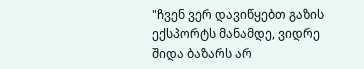"ჩვენ ვერ დავიწყებთ გაზის ექსპორტს მანამდე, ვიდრე შიდა ბაზარს არ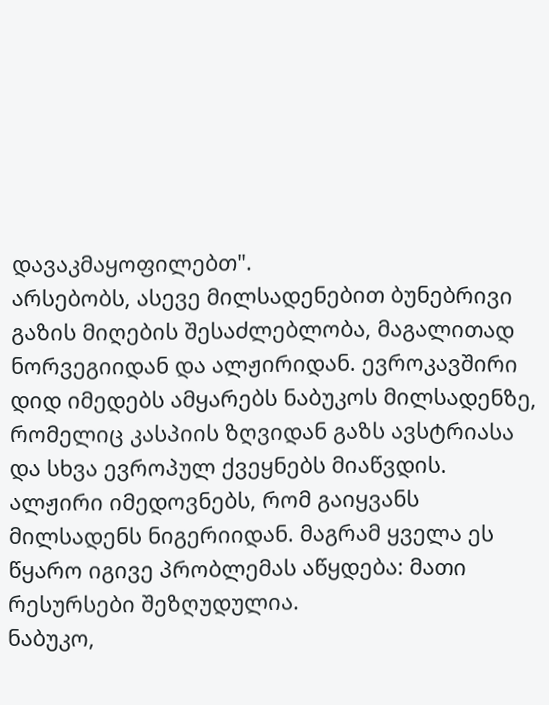დავაკმაყოფილებთ".
არსებობს, ასევე მილსადენებით ბუნებრივი გაზის მიღების შესაძლებლობა, მაგალითად ნორვეგიიდან და ალჟირიდან. ევროკავშირი დიდ იმედებს ამყარებს ნაბუკოს მილსადენზე, რომელიც კასპიის ზღვიდან გაზს ავსტრიასა და სხვა ევროპულ ქვეყნებს მიაწვდის. ალჟირი იმედოვნებს, რომ გაიყვანს მილსადენს ნიგერიიდან. მაგრამ ყველა ეს წყარო იგივე პრობლემას აწყდება: მათი რესურსები შეზღუდულია.
ნაბუკო,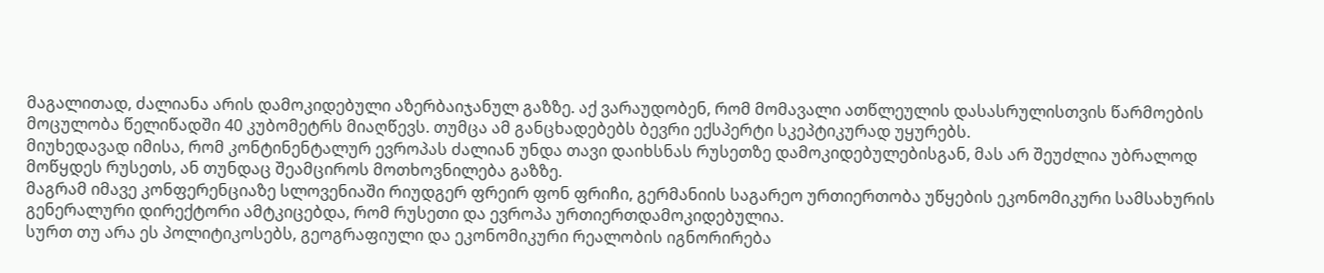მაგალითად, ძალიანა არის დამოკიდებული აზერბაიჯანულ გაზზე. აქ ვარაუდობენ, რომ მომავალი ათწლეულის დასასრულისთვის წარმოების მოცულობა წელიწადში 40 კუბომეტრს მიაღწევს. თუმცა ამ განცხადებებს ბევრი ექსპერტი სკეპტიკურად უყურებს.
მიუხედავად იმისა, რომ კონტინენტალურ ევროპას ძალიან უნდა თავი დაიხსნას რუსეთზე დამოკიდებულებისგან, მას არ შეუძლია უბრალოდ მოწყდეს რუსეთს, ან თუნდაც შეამციროს მოთხოვნილება გაზზე.
მაგრამ იმავე კონფერენციაზე სლოვენიაში რიუდგერ ფრეირ ფონ ფრიჩი, გერმანიის საგარეო ურთიერთობა უწყების ეკონომიკური სამსახურის გენერალური დირექტორი ამტკიცებდა, რომ რუსეთი და ევროპა ურთიერთდამოკიდებულია.
სურთ თუ არა ეს პოლიტიკოსებს, გეოგრაფიული და ეკონომიკური რეალობის იგნორირება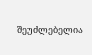შეუძლებელია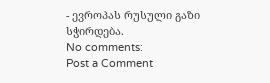- ევროპას რუსული გაზი სჭირდება.
No comments:
Post a Comment